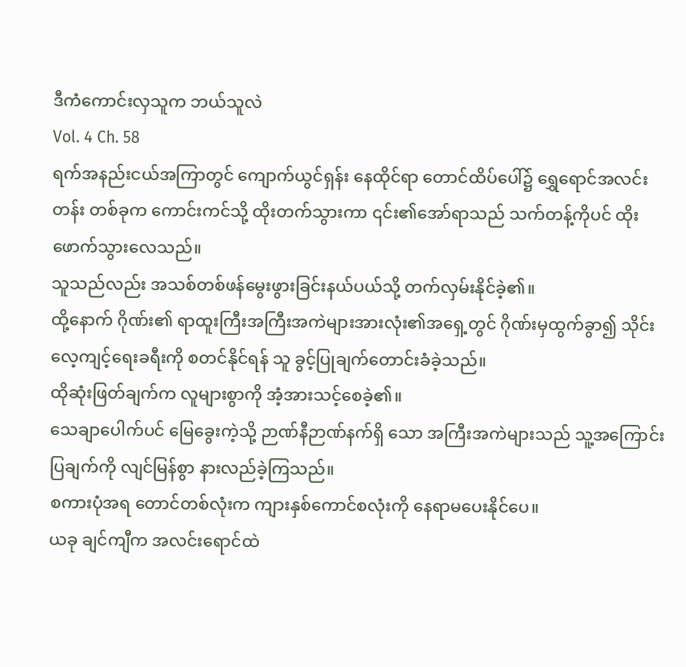ဒီကံကောင်းလှသူက ဘယ်သူလဲ
Vol. 4 Ch. 58
ရက်အနည်းငယ်အကြာတွင် ကျောက်ယွင်ရှန်း နေထိုင်ရာ တောင်ထိပ်ပေါ်၌ ရွှေရောင်အလင်းတန်း တစ်ခုက ကောင်းကင်သို့ ထိုးတက်သွားကာ ၎င်း၏အော်ရာသည် သက်တန့်ကိုပင် ထိုးဖောက်သွားလေသည်။
သူသည်လည်း အသစ်တစ်ဖန်မွေးဖွားခြင်းနယ်ပယ်သို့ တက်လှမ်းနိုင်ခဲ့၏။
ထို့နောက် ဂိုဏ်း၏ ရာထူးကြီးအကြီးအကဲများအားလုံး၏အရှေ့တွင် ဂိုဏ်းမှထွက်ခွာ၍ သိုင်းလေ့ကျင့်ရေးခရီးကို စတင်နိုင်ရန် သူ ခွင့်ပြုချက်တောင်းခံခဲ့သည်။
ထိုဆုံးဖြတ်ချက်က လူများစွာကို အံ့အားသင့်စေခဲ့၏။
သေချာပေါက်ပင် မြေခွေးကဲ့သို့ ဉာဏ်နီဉာဏ်နက်ရှိ သော အကြီးအကဲများသည် သူ့အကြောင်းပြချက်ကို လျင်မြန်စွာ နားလည်ခဲ့ကြသည်။
စကားပုံအရ တောင်တစ်လုံးက ကျားနှစ်ကောင်စလုံးကို နေရာမပေးနိုင်ပေ။
ယခု ချင်ကျီက အလင်းရောင်ထဲ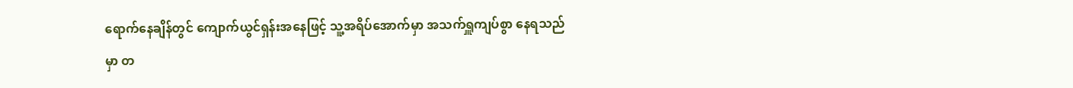ရောက်နေချိန်တွင် ကျောက်ယွင်ရှန်းအနေဖြင့် သူ့အရိပ်အောက်မှာ အသက်ရှူကျပ်စွာ နေရသည်မှာ တ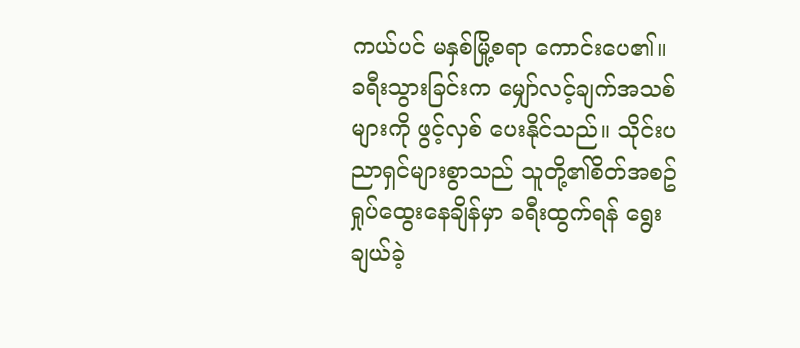ကယ်ပင် မနှစ်မြို့စရာ ကောင်းပေ၏။
ခရီးသွားခြင်းက မျှော်လင့်ချက်အသစ်များကို ဖွင့်လှစ် ပေးနိုင်သည်။ သိုင်းပညာရှင်များစွာသည် သူတို့၏စိတ်အစဥ် ရှုပ်ထွေးနေချိန်မှာ ခရီးထွက်ရန် ရွေးချယ်ခဲ့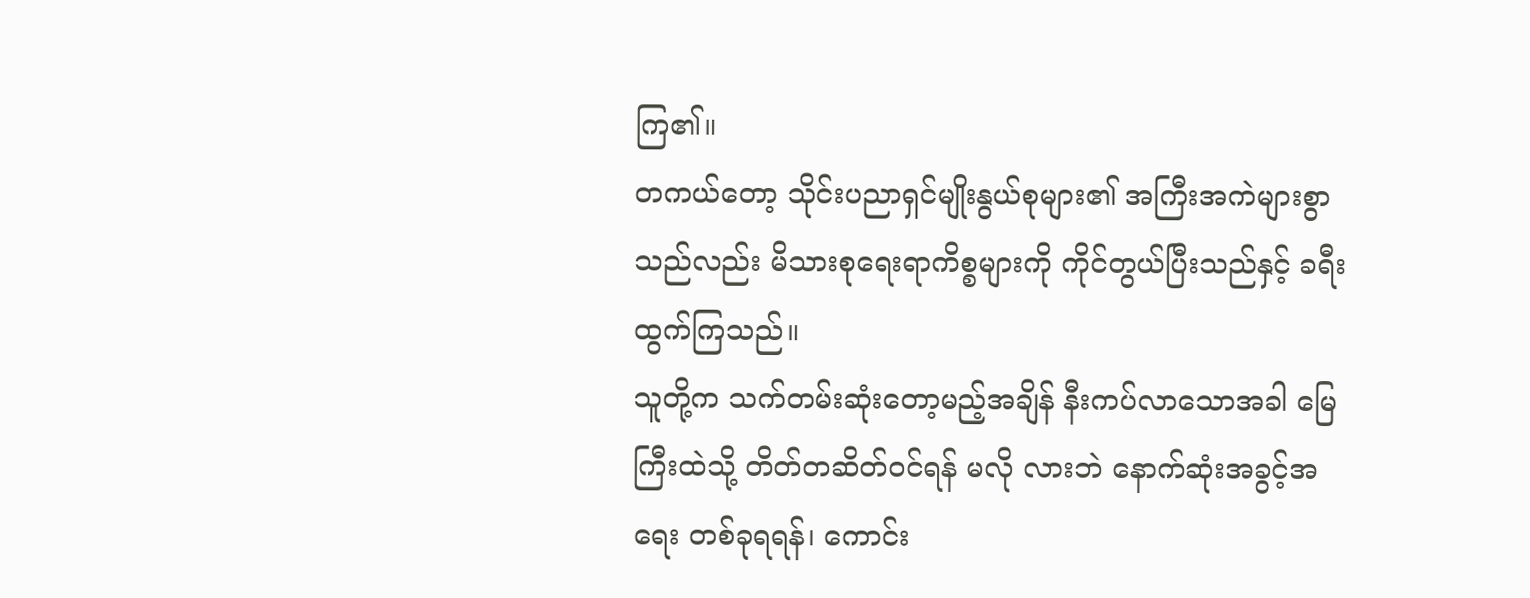ကြ၏။
တကယ်တော့ သိုင်းပညာရှင်မျိုးနွယ်စုများ၏ အကြီးအကဲများစွာသည်လည်း မိသားစုရေးရာကိစ္စများကို ကိုင်တွယ်ပြီးသည်နှင့် ခရီးထွက်ကြသည်။
သူတို့က သက်တမ်းဆုံးတော့မည့်အချိန် နီးကပ်လာသောအခါ မြေကြီးထဲသို့ တိတ်တဆိတ်ဝင်ရန် မလို လားဘဲ နောက်ဆုံးအခွင့်အရေး တစ်ခုရရန်၊ ကောင်း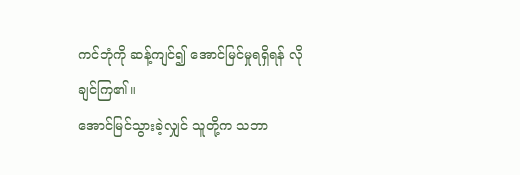ကင်ဘုံကို ဆန့်ကျင်၍ အောင်မြင်မှုရရှိရန် လိုချင်ကြ၏။
အောင်မြင်သွားခဲ့လျှင် သူတို့က သဘာ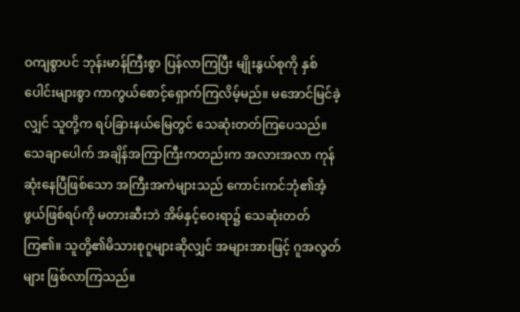ဝကျစွာပင် ဘုန်းမာန်ကြီးစွာ ပြန်လာကြပြီး မျိုးနွယ်စုကို နှစ်ပေါင်းများစွာ ကာကွယ်စောင့်ရှောက်ကြလိမ့်မည်။ မအောင်မြင်ခဲ့လျှင် သူတို့က ရပ်ခြားနယ်မြေတွင် သေဆုံးတတ်ကြပေသည်။
သေချာပေါက် အချိန်အကြာကြီးကတည်းက အလားအလာ ကုန်ဆုံးနေပြီဖြစ်သော အကြီးအကဲများသည် ကောင်းကင်ဘုံ၏အံ့ဖွယ်ဖြစ်ရပ်ကို မတားဆီးဘဲ အိမ်နှင့်ဝေးရာ၌ သေဆုံးတတ်ကြ၏။ သူတို့၏မိသားစုဂူများဆိုလျှင် အများအားဖြင့် ဂူအလွတ်များ ဖြစ်လာကြသည်။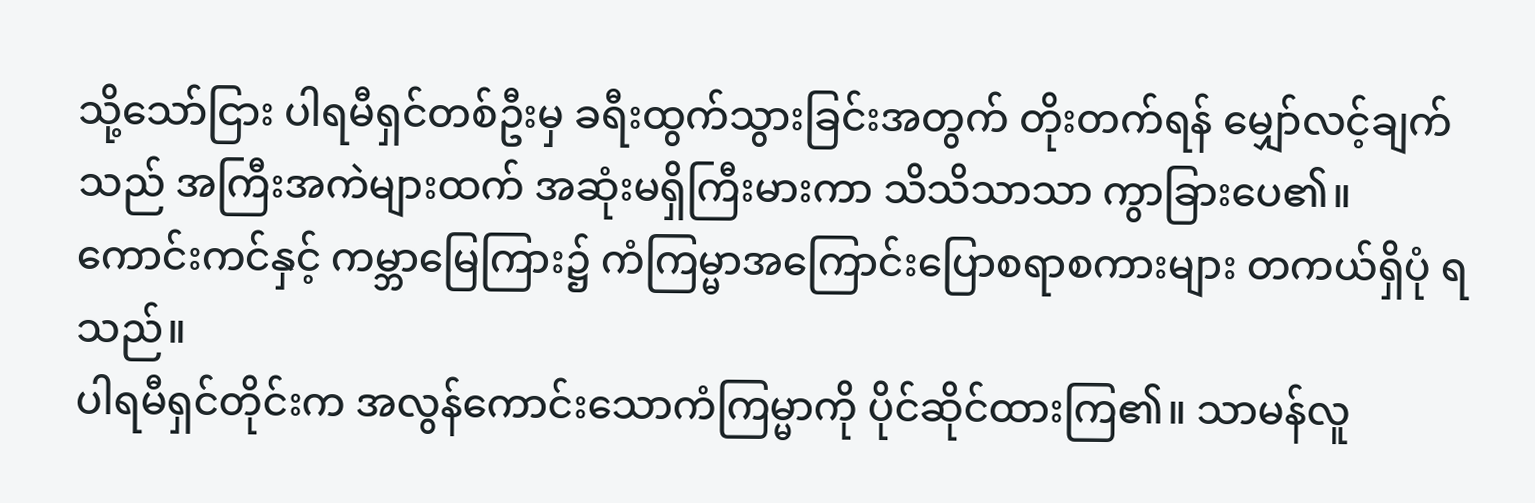သို့သော်ငြား ပါရမီရှင်တစ်ဦးမှ ခရီးထွက်သွားခြင်းအတွက် တိုးတက်ရန် မျှော်လင့်ချက်သည် အကြီးအကဲများထက် အဆုံးမရှိကြီးမားကာ သိသိသာသာ ကွာခြားပေ၏။
ကောင်းကင်နှင့် ကမ္ဘာမြေကြား၌ ကံကြမ္မာအကြောင်းပြောစရာစကားများ တကယ်ရှိပုံ ရသည်။
ပါရမီရှင်တိုင်းက အလွန်ကောင်းသောကံကြမ္မာကို ပိုင်ဆိုင်ထားကြ၏။ သာမန်လူ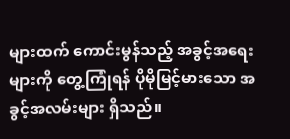များထက် ကောင်းမွန်သည့် အခွင့်အရေးများကို တွေ့ကြုံရန် ပိုမိုမြင့်မားသော အခွင့်အလမ်းများ ရှိသည်။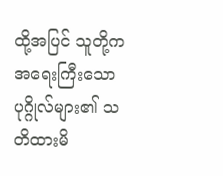ထို့အပြင် သူတို့က အရေးကြီးသောပုဂ္ဂိုလ်များ၏ သတိထားမိ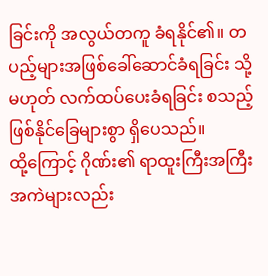ခြင်းကို အလွယ်တကူ ခံရနိုင်၏။ တပည့်များအဖြစ်ခေါ်ဆောင်ခံရခြင်း သို့မဟုတ် လက်ထပ်ပေးခံရခြင်း စသည့် ဖြစ်နိုင်ခြေများစွာ ရှိပေသည်။
ထို့ကြောင့် ဂိုဏ်း၏ ရာထူးကြီးအကြီးအကဲများလည်း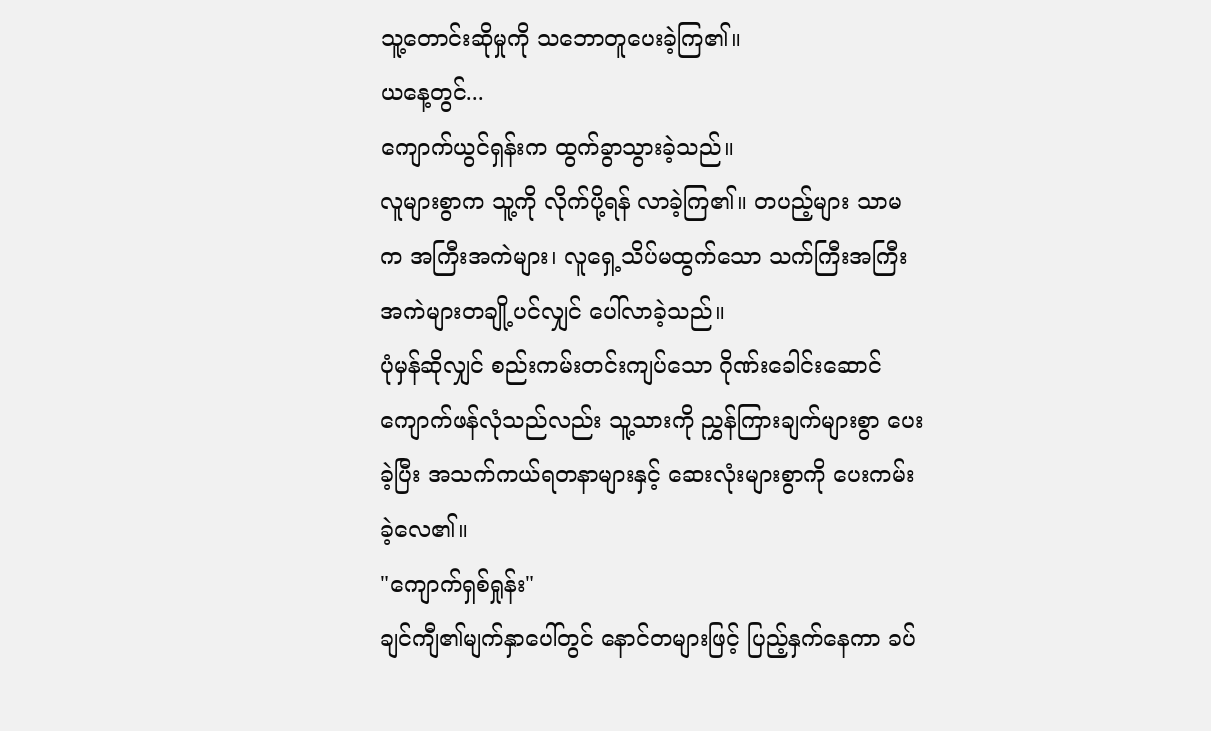သူ့တောင်းဆိုမှုကို သဘောတူပေးခဲ့ကြ၏။
ယနေ့တွင်...
ကျောက်ယွင်ရှန်းက ထွက်ခွာသွားခဲ့သည်။
လူများစွာက သူ့ကို လိုက်ပို့ရန် လာခဲ့ကြ၏။ တပည့်များ သာမက အကြီးအကဲများ၊ လူရှေ့သိပ်မထွက်သော သက်ကြီးအကြီးအကဲများတချို့ပင်လျှင် ပေါ်လာခဲ့သည်။
ပုံမှန်ဆိုလျှင် စည်းကမ်းတင်းကျပ်သော ဂိုဏ်းခေါင်းဆောင်ကျောက်ဖန်လုံသည်လည်း သူ့သားကို ညွှန်ကြားချက်များစွာ ပေးခဲ့ပြီး အသက်ကယ်ရတနာများနှင့် ဆေးလုံးများစွာကို ပေးကမ်းခဲ့လေ၏။
"ကျောက်ရှစ်ရှုန်း"
ချင်ကျီ၏မျက်နှာပေါ်တွင် နောင်တများဖြင့် ပြည့်နှက်နေကာ ခပ်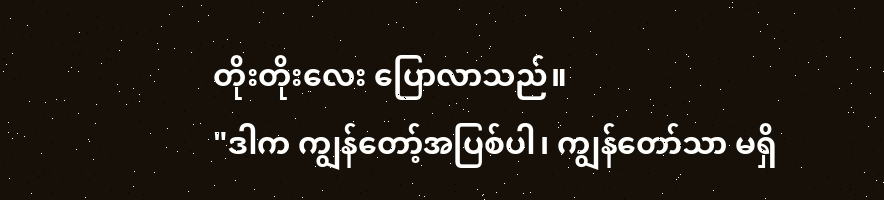တိုးတိုးလေး ပြောလာသည်။
"ဒါက ကျွန်တော့်အပြစ်ပါ၊ ကျွန်တော်သာ မရှိ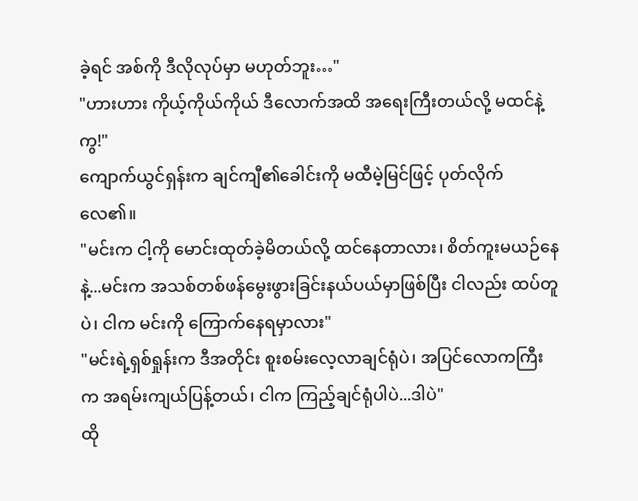ခဲ့ရင် အစ်ကို ဒီလိုလုပ်မှာ မဟုတ်ဘူး…"
"ဟားဟား ကိုယ့်ကိုယ်ကိုယ် ဒီလောက်အထိ အရေးကြီးတယ်လို့ မထင်နဲ့ကွ!"
ကျောက်ယွင်ရှန်းက ချင်ကျီ၏ခေါင်းကို မထီမဲ့မြင်ဖြင့် ပုတ်လိုက်လေ၏။
"မင်းက ငါ့ကို မောင်းထုတ်ခဲ့မိတယ်လို့ ထင်နေတာလား၊ စိတ်ကူးမယဉ်နေနဲ့...မင်းက အသစ်တစ်ဖန်မွေးဖွားခြင်းနယ်ပယ်မှာဖြစ်ပြီး ငါလည်း ထပ်တူပဲ၊ ငါက မင်းကို ကြောက်နေရမှာလား"
"မင်းရဲ့ရှစ်ရှုန်းက ဒီအတိုင်း စူးစမ်းလေ့လာချင်ရုံပဲ၊ အပြင်လောကကြီးက အရမ်းကျယ်ပြန့်တယ်၊ ငါက ကြည့်ချင်ရုံပါပဲ...ဒါပဲ"
ထို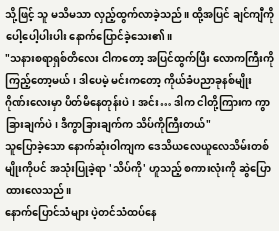သို့ဖြင့် သူ မသိမသာ လှည့်ထွက်လာခဲ့သည်။ ထို့အပြင် ချင်ကျီကို ပေါ့ပေါ့ပါးပါး နောက်ပြောင်ခဲ့သေး၏။
"သနားစရာရှစ်တိလေး ငါကတော့ အပြင်ထွက်ပြီး လောကကြီးကို ကြည့်တော့မယ်၊ ဒါပေမဲ့ မင်းကတော့ ကိုယ်ခံပညာခုနစ်မျိုးဂိုဏ်းလေးမှာ ပိတ်မိနေတုန်းပဲ၊ အင်း… ဒါက ငါတို့ကြားက ကွာခြားချက်ပဲ၊ ဒီကွာခြားချက်က သိပ်ကိုကြီးတယ်"
သူပြောခဲ့သော နောက်ဆုံးဝါကျက ဒေသိယလေယူလေသိမ်းတစ်မျိုးကိုပင် အသုံးပြုခဲ့ရာ 'သိပ်ကို' ဟူသည့် စကားလုံးကို ဆွဲပြောထားလေသည်။
နောက်ပြောင်သံများ ပဲ့တင်သံထပ်နေ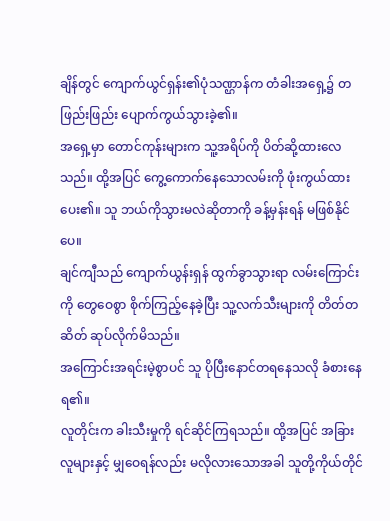ချိန်တွင် ကျောက်ယွင်ရှန်း၏ပုံသဏ္ဌာန်က တံခါးအရှေ့၌ တဖြည်းဖြည်း ပျောက်ကွယ်သွားခဲ့၏။
အရှေ့မှာ တောင်ကုန်းများက သူ့အရိပ်ကို ပိတ်ဆို့ထားလေသည်။ ထို့အပြင် ကွေ့ကောက်နေသောလမ်းကို ဖုံးကွယ်ထားပေး၏။ သူ ဘယ်ကိုသွားမလဲဆိုတာကို ခန့်မှန်းရန် မဖြစ်နိုင်ပေ။
ချင်ကျီသည် ကျောက်ယွန်းရှန် ထွက်ခွာသွားရာ လမ်းကြောင်းကို တွေဝေစွာ စိုက်ကြည့်နေခဲ့ပြီး သူ့လက်သီးများကို တိတ်တဆိတ် ဆုပ်လိုက်မိသည်။
အကြောင်းအရင်းမဲ့စွာပင် သူ ပိုပြီးနောင်တရနေသလို ခံစားနေရ၏။
လူတိုင်းက ခါးသီးမှုကို ရင်ဆိုင်ကြရသည်။ ထို့အပြင် အခြားလူများနှင့် မျှဝေရန်လည်း မလိုလားသောအခါ သူတို့ကိုယ်တိုင်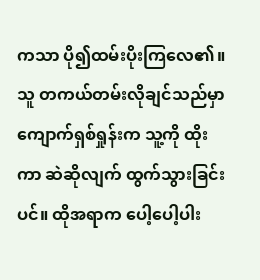ကသာ ပို၍ထမ်းပိုးကြလေ၏။
သူ တကယ်တမ်းလိုချင်သည်မှာ ကျောက်ရှစ်ရှုန်းက သူ့ကို ထိုးကာ ဆဲဆိုလျက် ထွက်သွားခြင်းပင်။ ထိုအရာက ပေါ့ပေါ့ပါး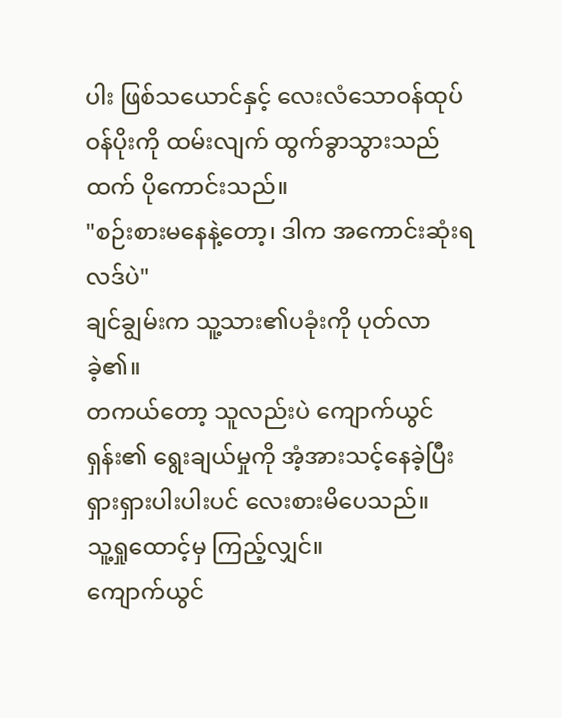ပါး ဖြစ်သယောင်နှင့် လေးလံသောဝန်ထုပ်ဝန်ပိုးကို ထမ်းလျက် ထွက်ခွာသွားသည်ထက် ပိုကောင်းသည်။
"စဉ်းစားမနေနဲ့တော့၊ ဒါက အကောင်းဆုံးရလဒ်ပဲ"
ချင်ချွမ်းက သူ့သား၏ပခုံးကို ပုတ်လာခဲ့၏။
တကယ်တော့ သူလည်းပဲ ကျောက်ယွင်ရှန်း၏ ရွေးချယ်မှုကို အံ့အားသင့်နေခဲ့ပြီး ရှားရှားပါးပါးပင် လေးစားမိပေသည်။
သူ့ရှုထောင့်မှ ကြည့်လျှင်။
ကျောက်ယွင်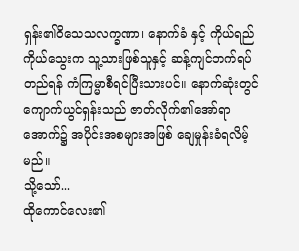ရှန်း၏ဝိသေသလက္ခဏာ၊ နောက်ခံ နှင့် ကိုယ်ရည်ကိုယ်သွေးက သူ့သားဖြစ်သူနှင့် ဆန့်ကျင်ဘက်ရပ်တည်ရန် ကံကြမ္မာစီရင်ပြီးသားပင်။ နောက်ဆုံးတွင် ကျောက်ယွင်ရှန်းသည် ဇာတ်လိုက်၏အော်ရာအောက်၌ အပိုင်းအစများအဖြစ် ချေမှုန်းခံရလိမ့်မည်။
သို့သော်...
ထိုကောင်လေး၏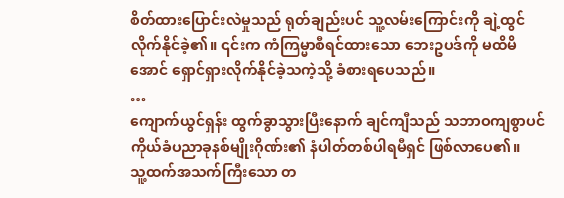စိတ်ထားပြောင်းလဲမှုသည် ရုတ်ချည်းပင် သူ့လမ်းကြောင်းကို ချဲ့ထွင်လိုက်နိုင်ခဲ့၏။ ၎င်းက ကံကြမ္မာစီရင်ထားသော ဘေးဥပဒ်ကို မထိမိအောင် ရှောင်ရှားလိုက်နိုင်ခဲ့သကဲ့သို့ ခံစားရပေသည်။
…
ကျောက်ယွင်ရှန်း ထွက်ခွာသွားပြီးနောက် ချင်ကျီသည် သဘာဝကျစွာပင် ကိုယ်ခံပညာခုနစ်မျိုးဂိုဏ်း၏ နံပါတ်တစ်ပါရမီရှင် ဖြစ်လာပေ၏။
သူ့ထက်အသက်ကြီးသော တ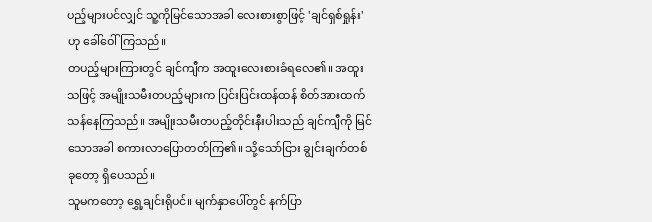ပည့်များပင်လျှင် သူ့ကိုမြင်သောအခါ လေးစားစွာဖြင့် 'ချင်ရှစ်ရှုန်း' ဟု ခေါ်ဝေါ်ကြသည်။
တပည့်များကြားတွင် ချင်ကျီက အထူးလေးစားခံရလေ၏။ အထူးသဖြင့် အမျိုးသမီးတပည့်များက ပြင်းပြင်းထန်ထန် စိတ်အားထက်သန်နေကြသည်။ အမျိုးသမီးတပည့်တိုင်းနီးပါးသည် ချင်ကျီကို မြင် သောအခါ စကားလာပြောတတ်ကြ၏။ သို့သော်ငြား ချွင်းချက်တစ်ခုတော့ ရှိပေသည်။
သူမကတော့ ရွှေ့ချင်းရိုပင်။ မျက်နှာပေါ်တွင် နက်ပြာ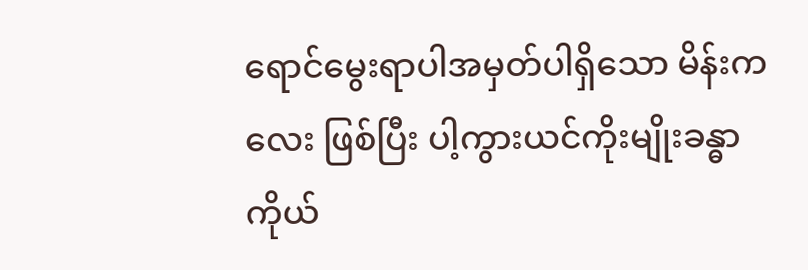ရောင်မွေးရာပါအမှတ်ပါရှိသော မိန်းကလေး ဖြစ်ပြီး ပါ့ကွားယင်ကိုးမျိုးခန္ဓာကိုယ်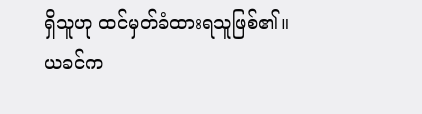ရှိသူဟု ထင်မှတ်ခံထားရသူဖြစ်၏။
ယခင်က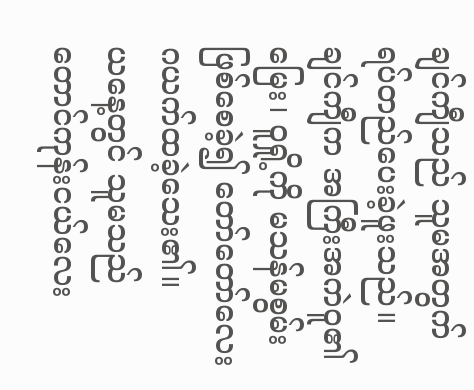ချင်ကျီသည် သူမအတွက် ရပ်တည်ပေးခဲ့ဖူးသည်။ ချင်ကျီက အကြီးအကဲဝူ၏မြေး၊ ဝူရှို့ကို မသန်မစွမ်းဖြစ်စေခဲ့၍ တော်တော်လေး ဂယက်ထခဲ့သေး၏။
ယနေ့တွင် သူမသည် တောင်ကုန်းငယ်လေး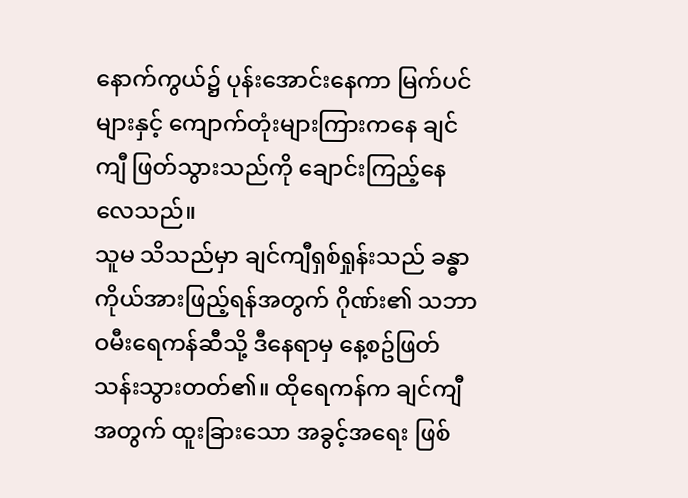နောက်ကွယ်၌ ပုန်းအောင်းနေကာ မြက်ပင်များနှင့် ကျောက်တုံးများကြားကနေ ချင်ကျီ ဖြတ်သွားသည်ကို ချောင်းကြည့်နေလေသည်။
သူမ သိသည်မှာ ချင်ကျီရှစ်ရှုန်းသည် ခန္ဓာကိုယ်အားဖြည့်ရန်အတွက် ဂိုဏ်း၏ သဘာဝမီးရေကန်ဆီသို့ ဒီနေရာမှ နေ့စဥ်ဖြတ်သန်းသွားတတ်၏။ ထိုရေကန်က ချင်ကျီအတွက် ထူးခြားသော အခွင့်အရေး ဖြစ်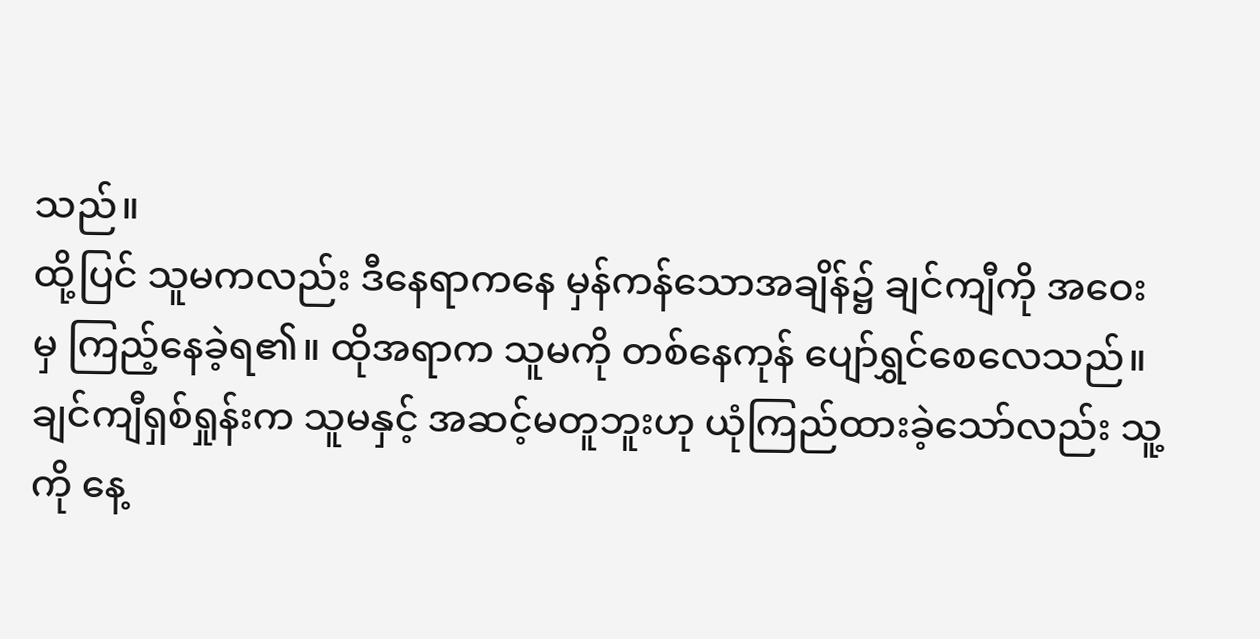သည်။
ထို့ပြင် သူမကလည်း ဒီနေရာကနေ မှန်ကန်သောအချိန်၌ ချင်ကျီကို အဝေးမှ ကြည့်နေခဲ့ရ၏။ ထိုအရာက သူမကို တစ်နေကုန် ပျော်ရွှင်စေလေသည်။
ချင်ကျီရှစ်ရှုန်းက သူမနှင့် အဆင့်မတူဘူးဟု ယုံကြည်ထားခဲ့သော်လည်း သူ့ကို နေ့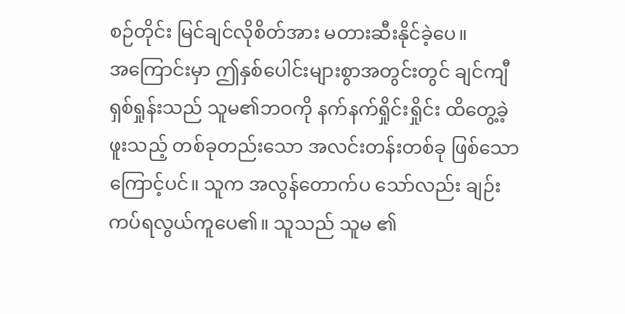စဉ်တိုင်း မြင်ချင်လိုစိတ်အား မတားဆီးနိုင်ခဲ့ပေ။
အကြောင်းမှာ ဤနှစ်ပေါင်းများစွာအတွင်းတွင် ချင်ကျီရှစ်ရှုန်းသည် သူမ၏ဘဝကို နက်နက်ရှိုင်းရှိုင်း ထိတွေ့ခဲ့ဖူးသည့် တစ်ခုတည်းသော အလင်းတန်းတစ်ခု ဖြစ်သောကြောင့်ပင်။ သူက အလွန်တောက်ပ သော်လည်း ချဉ်းကပ်ရလွယ်ကူပေ၏။ သူသည် သူမ ၏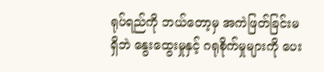ရုပ်ရည်ကို ဘယ်တော့မှ အကဲဖြတ်ခြင်းမရှိဘဲ နွေးထွေးမှုနှင့် ဂရုစိုက်မှုများကို ပေး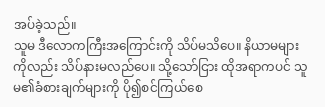အပ်ခဲ့သည်။
သူမ ဒီလောကကြီးအကြောင်းကို သိပ်မသိပေ။ နိယာမများကိုလည်း သိပ်နားမလည်ပေ။ သို့သော်ငြား ထိုအရာကပင် သူမ၏ခံစားချက်များကို ပို၍စင်ကြယ်စေ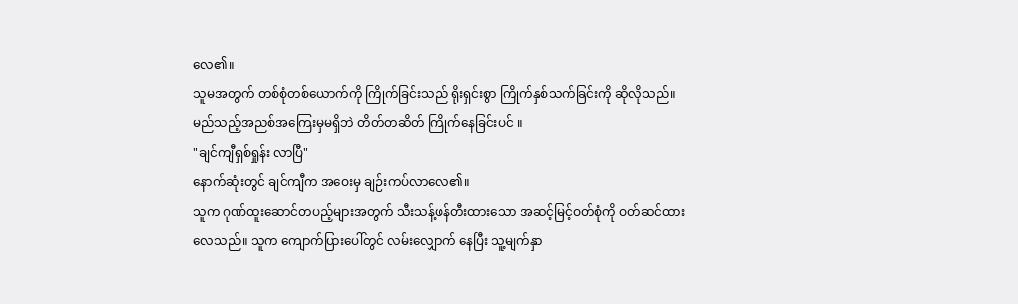လေ၏။
သူမအတွက် တစ်စုံတစ်ယောက်ကို ကြိုက်ခြင်းသည် ရိုးရှင်းစွာ ကြိုက်နှစ်သက်ခြင်းကို ဆိုလိုသည်။ မည်သည့်အညစ်အကြေးမှမရှိဘဲ တိတ်တဆိတ် ကြိုက်နေခြင်းပင် ။
"ချင်ကျီရှစ်ရှုန်း လာပြီ"
နောက်ဆုံးတွင် ချင်ကျီက အဝေးမှ ချဉ်းကပ်လာလေ၏။
သူက ဂုဏ်ထူးဆောင်တပည့်များအတွက် သီးသန့်ဖန်တီးထားသော အဆင့်မြင့်ဝတ်စုံကို ဝတ်ဆင်ထားလေသည်။ သူက ကျောက်ပြားပေါ်တွင် လမ်းလျှောက် နေပြီး သူ့မျက်နှာ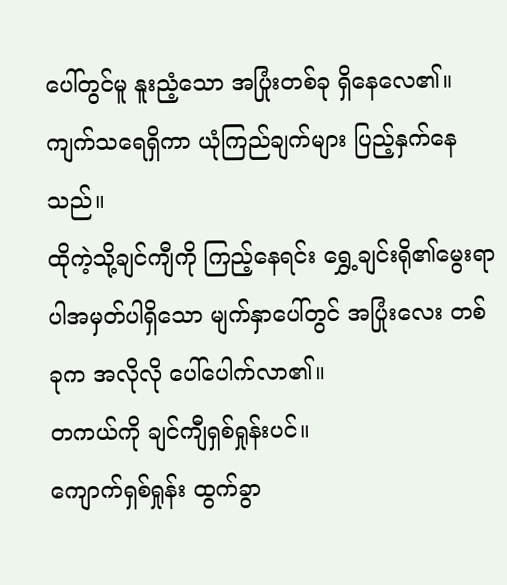ပေါ်တွင်မူ နူးညံ့သော အပြုံးတစ်ခု ရှိနေလေ၏။
ကျက်သရေရှိကာ ယုံကြည်ချက်များ ပြည့်နှက်နေသည်။
ထိုကဲ့သို့ချင်ကျီကို ကြည့်နေရင်း ရွှေ့ချင်းရို၏မွေးရာပါအမှတ်ပါရှိသော မျက်နှာပေါ်တွင် အပြုံးလေး တစ်ခုက အလိုလို ပေါ်ပေါက်လာ၏။
တကယ်ကို ချင်ကျီရှစ်ရှုန်းပင်။
ကျောက်ရှစ်ရှုန်း ထွက်ခွာ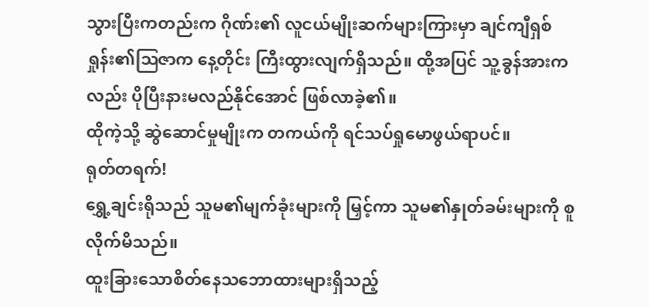သွားပြီးကတည်းက ဂိုဏ်း၏ လူငယ်မျိုးဆက်များကြားမှာ ချင်ကျီရှစ်ရှုန်း၏ဩဇာက နေ့တိုင်း ကြီးထွားလျက်ရှိသည်။ ထို့အပြင် သူ့ခွန်အားကလည်း ပိုပြီးနားမလည်နိုင်အောင် ဖြစ်လာခဲ့၏။
ထိုကဲ့သို့ ဆွဲဆောင်မှုမျိုးက တကယ်ကို ရင်သပ်ရှုမောဖွယ်ရာပင်။
ရုတ်တရက်!
ရွှေ့ချင်းရိုသည် သူမ၏မျက်ခုံးများကို မြှင့်ကာ သူမ၏နှုတ်ခမ်းများကို စူလိုက်မိသည်။
ထူးခြားသောစိတ်နေသဘောထားများရှိသည့်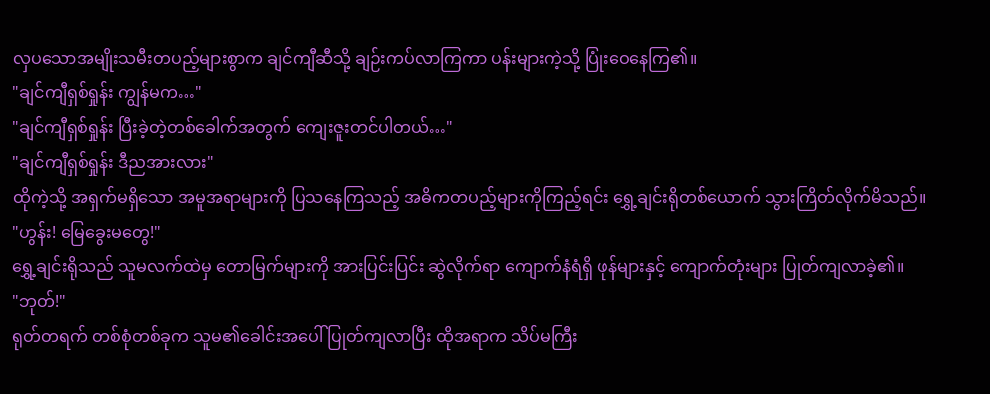လှပသောအမျိုးသမီးတပည့်များစွာက ချင်ကျီဆီသို့ ချဉ်းကပ်လာကြကာ ပန်းများကဲ့သို့ ပြုံးဝေနေကြ၏။
"ချင်ကျီရှစ်ရှုန်း ကျွန်မက…"
"ချင်ကျီရှစ်ရှုန်း ပြီးခဲ့တဲ့တစ်ခေါက်အတွက် ကျေးဇူးတင်ပါတယ်…"
"ချင်ကျီရှစ်ရှုန်း ဒီညအားလား"
ထိုကဲ့သို့ အရှက်မရှိသော အမူအရာများကို ပြသနေကြသည့် အဓိကတပည့်များကိုကြည့်ရင်း ရွှေ့ချင်းရိုတစ်ယောက် သွားကြိတ်လိုက်မိသည်။
"ဟွန်း! မြေခွေးမတွေ!"
ရွှေ့ချင်းရိုသည် သူမလက်ထဲမှ တောမြက်များကို အားပြင်းပြင်း ဆွဲလိုက်ရာ ကျောက်နံရံရှိ ဖုန်များနှင့် ကျောက်တုံးများ ပြုတ်ကျလာခဲ့၏။
"ဘုတ်!"
ရုတ်တရက် တစ်စုံတစ်ခုက သူမ၏ခေါင်းအပေါ် ပြုတ်ကျလာပြီး ထိုအရာက သိပ်မကြီး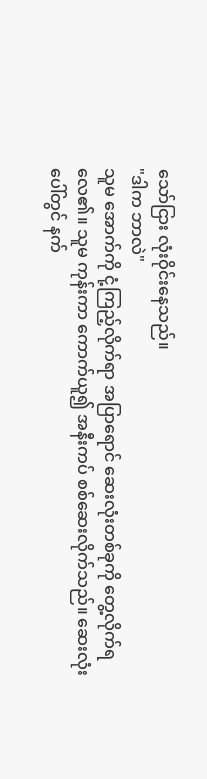သော်ငြား လုံးဝိုင်းနေသည်။
"ဒါက ဘာလဲ"
သူမ အောက်ကို ငုံ့ကြည့်လိုက်ရာ အပြာရောင် ဆေးလုံးတစ်ခုကို တွေ့လိုက်ရလေ၏။ သူမ ကုန်းကာ ကောက်ယူ၍ အနီးကပ် စစ်ဆေးလိုက်သည်။ ဆေးလုံး ပေါ်တွင် နက်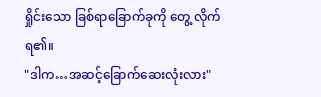ရှိုင်းသော ခြစ်ရာခြောက်ခုကို တွေ့ လိုက်ရ၏။
"ဒါက…အဆင့်ခြောက်ဆေးလုံးလား"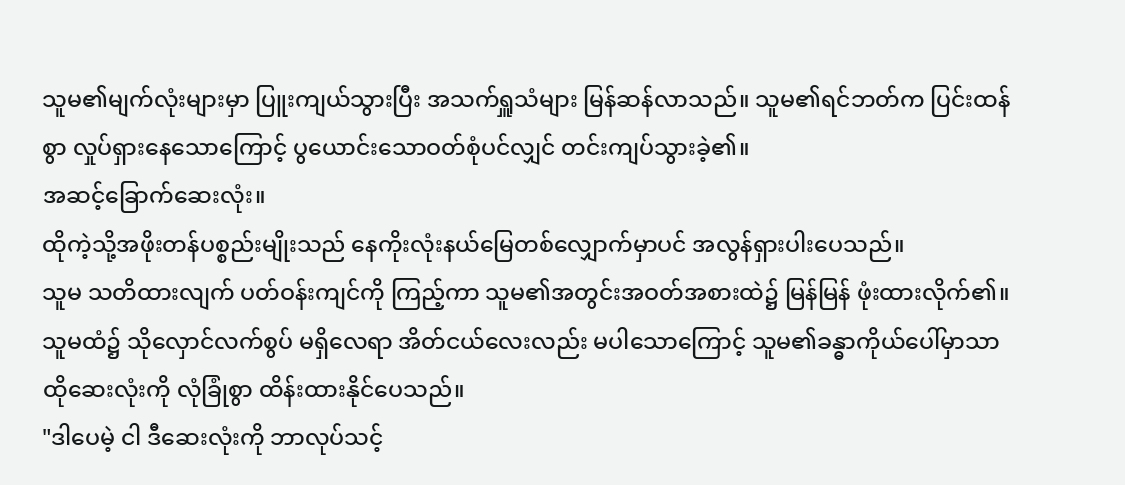သူမ၏မျက်လုံးများမှာ ပြူးကျယ်သွားပြီး အသက်ရှူသံများ မြန်ဆန်လာသည်။ သူမ၏ရင်ဘတ်က ပြင်းထန်စွာ လှုပ်ရှားနေသောကြောင့် ပွယောင်းသောဝတ်စုံပင်လျှင် တင်းကျပ်သွားခဲ့၏။
အဆင့်ခြောက်ဆေးလုံး။
ထိုကဲ့သို့အဖိုးတန်ပစ္စည်းမျိုးသည် နေကိုးလုံးနယ်မြေတစ်လျှောက်မှာပင် အလွန်ရှားပါးပေသည်။
သူမ သတိထားလျက် ပတ်ဝန်းကျင်ကို ကြည့်ကာ သူမ၏အတွင်းအဝတ်အစားထဲ၌ မြန်မြန် ဖုံးထားလိုက်၏။ သူမထံ၌ သိုလှောင်လက်စွပ် မရှိလေရာ အိတ်ငယ်လေးလည်း မပါသောကြောင့် သူမ၏ခန္ဓာကိုယ်ပေါ်မှာသာ ထိုဆေးလုံးကို လုံခြုံစွာ ထိန်းထားနိုင်ပေသည်။
"ဒါပေမဲ့ ငါ ဒီဆေးလုံးကို ဘာလုပ်သင့်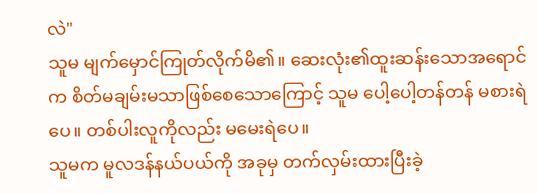လဲ"
သူမ မျက်မှောင်ကြုတ်လိုက်မိ၏။ ဆေးလုံး၏ထူးဆန်းသောအရောင်က စိတ်မချမ်းမသာဖြစ်စေသောကြောင့် သူမ ပေါ့ပေါ့တန်တန် မစားရဲပေ။ တစ်ပါးလူကိုလည်း မမေးရဲပေ။
သူမက မူလဒန်နယ်ပယ်ကို အခုမှ တက်လှမ်းထားပြီးခဲ့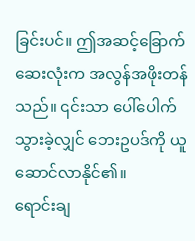ခြင်းပင်။ ဤအဆင့်ခြောက်ဆေးလုံးက အလွန်အဖိုးတန်သည်။ ၎င်းသာ ပေါ်ပေါက်သွားခဲ့လျှင် ဘေးဥပဒ်ကို ယူဆောင်လာနိုင်၏။
ရောင်းချ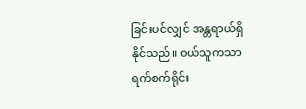ခြင်းပင်လျှင် အန္တရာယ်ရှိနိုင်သည်။ ဝယ်သူကသာ ရက်စက်ရိုင်း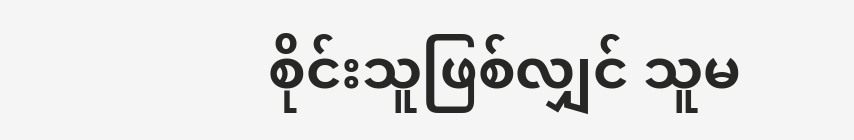စိုင်းသူဖြစ်လျှင် သူမ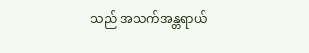သည် အသက်အန္တရာယ်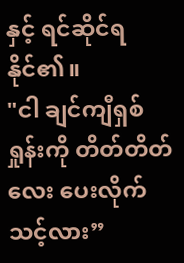နှင့် ရင်ဆိုင်ရနိုင်၏။
"ငါ ချင်ကျီရှစ်ရှုန်းကို တိတ်တိတ်လေး ပေးလိုက်သင့်လား”